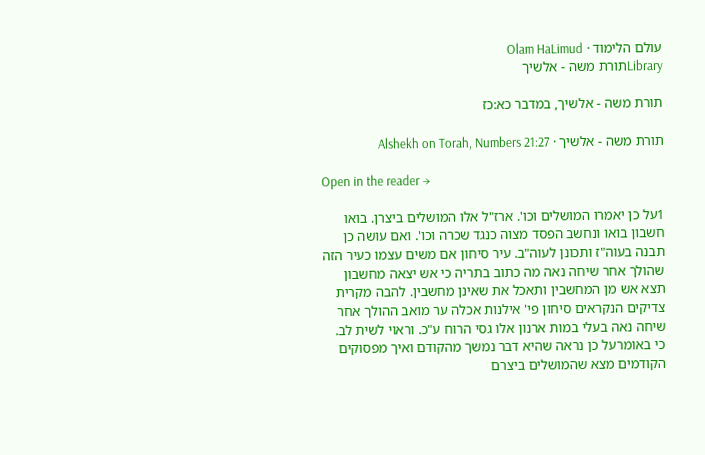עולם הלימוד · Olam HaLimud
Libraryתורת משה - אלשיך

תורת משה - אלשיך, במדבר כא:כז

תורת משה - אלשיך · Alshekh on Torah, Numbers 21:27

Open in the reader →

1על כן יאמרו המושלים וכו'. ארז"ל אלו המושלים ביצרן. בואו חשבון בואו ונחשב הפסד מצוה כנגד שכרה וכו'. ואם עושה כן תבנה בעוה"ז ותכונן לעוה"ב. עיר סיחון אם משים עצמו כעיר הזה שהולך אחר שיחה נאה מה כתוב בתריה כי אש יצאה מחשבון תצא אש מן המחשבין ותאכל את שאינן מחשבין. להבה מקרית צדיקים הנקראים סיחון פי' אילנות אכלה ער מואב ההולך אחר שיחה נאה בעלי במות ארנון אלו גסי הרוח ע"כ. וראוי לשית לב. כי באומרעל כן נראה שהיא דבר נמשך מהקודם ואיך מפסוקים הקודמים מצא שהמושלים ביצרם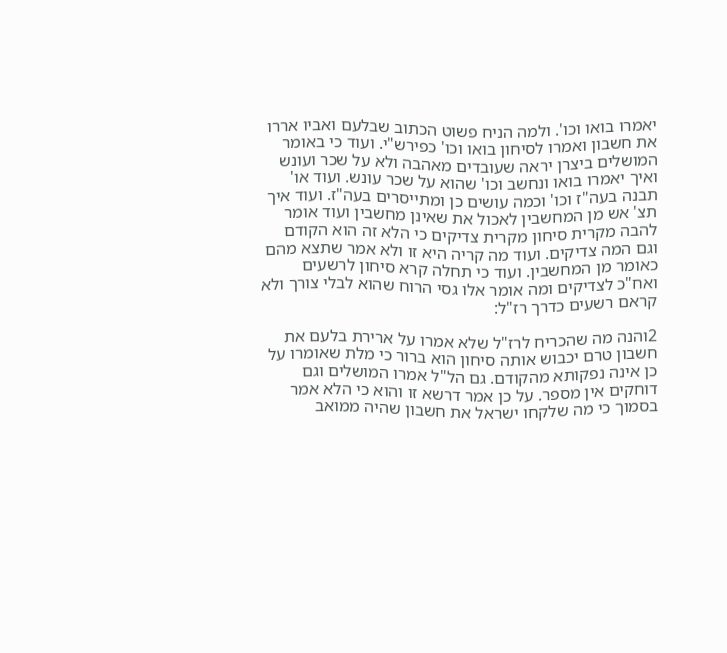יאמרו בואו וכו'. ולמה הניח פשוט הכתוב שבלעם ואביו אררו את חשבון ואמרו לסיחון בואו וכו' כפירש"י. ועוד כי באומר המושלים ביצרן יראה שעובדים מאהבה ולא על שכר ועונש ואיך יאמרו בואו ונחשב וכו' שהוא על שכר עונש. ועוד או' תבנה בעה"ז וכו' וכמה עושים כן ומתייסרים בעה"ז. ועוד איך תצ' אש מן המחשבין לאכול את שאינן מחשבין ועוד אומר להבה מקרית סיחון מקרית צדיקים כי הלא זה הוא הקודם וגם המה צדיקים. ועוד מה קריה היא זו ולא אמר שתצא מהם כאומר מן המחשבין. ועוד כי תחלה קרא סיחון לרשעים ואח"כ לצדיקים ומה אומר אלו גסי הרוח שהוא לבלי צורך ולא קראם רשעים כדרך רז"ל:

2והנה מה שהכריח לרז"ל שלא אמרו על ארירת בלעם את חשבון טרם יכבוש אותה סיחון הוא ברור כי מלת שאומרו על כן אינה נפקותא מהקודם. גם הל"ל אמרו המושלים וגם דוחקים אין מספר. על כן אמר דרשא זו והוא כי הלא אמר בסמוך כי מה שלקחו ישראל את חשבון שהיה ממואב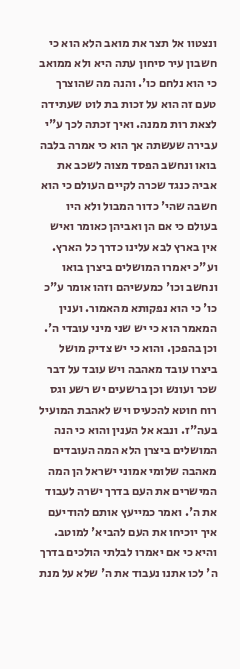ונצטוו אל תצר את מואב הלא הוא כי חשבון עיר סיחון עתה היא ולא ממואב כי הוא נלחם כו'. והנה מה שהוצרך טעם זה הוא על זכות בת לוט שעתידה לצאת רות ממנה. ואיך זכתה לכך ע"י עבירה שעשתה אך הוא כי אמרה בלבה בואו ונחשב הפסד מצוה לשכב את אביה כנגד שכרה לקיים העולם כי הוא חשבה שהי' כדור המבול ולא היו בעולם כי אם הן ואביהן כאומר ואיש אין בארץ לבא עלינו כדרך כל הארץ. וע"כ יאמרו המושלים ביצרן בואו ונחשב וכו' כמעשיהם וזהו אומר ע"כ כו' כי הוא נפקותא מהאמור. וענין המאמר הוא כי יש שני מיני עובדי ה'. וכן בהפכן. והוא כי יש צדיק מושל ביצרו עובד מאהבה ויש עובד על דבר שכר ועונש וכן ברשעים יש רשע וגס רוח חוטא להכעיס ויש לאהבת המועיל בעה"ז. ונבא אל הענין והוא כי הנה המושלים ביצרן הלא המה העובדים מאהבה שלומי אמוני ישראל הן המה המישרים את העם בדרך ישרה לעבוד את ה'. ואמר כמייעץ אותם להודיעם איך יוכיחו את העם להביא' למוטב. והיא כי אם יאמרו לבלתי הולכים בדרך ה' לכו אתנו נעבוד את ה' שלא על מנת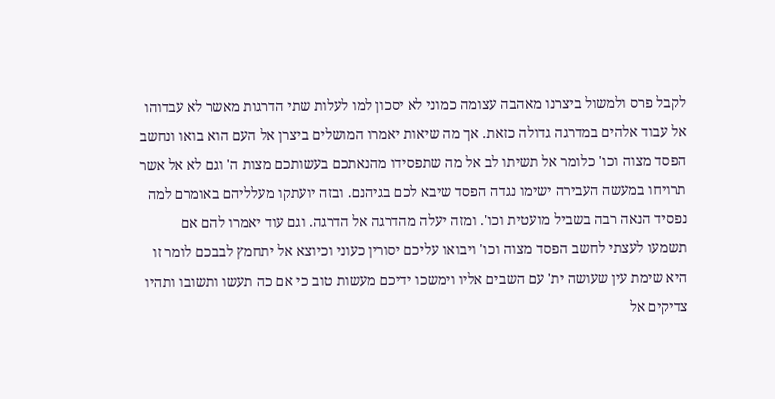לקבל פרס ולמשול ביצרנו מאהבה עצומה כמוני לא יסכון למו לעלות שתי הדרגות מאשר לא עבדוהו אל עבוד אלהים במדרגה גדולה כזאת. אך מה שיאות יאמרו המושלים ביצרן אל העם הוא בואו ונחשב הפסד מצוה וכו' כלומר אל תשיתו לב אל מה שתפסידו מהנאתכם בעשותכם מצות ה' וגם לא אל אשר תרויחו במעשה העבירה ישימו נגדה הפסד שיבא לכם בגיהנם. ובזה יועתקו מעלליהם באומרם למה נפסיד הנאה רבה בשביל מועטית וכו'. ומזה יעלה מהדרגה אל הדרגה. וגם עוד יאמרו להם אם תשמעו לעצתי לחשב הפסד מצוה וכו' ויבואו עליכם יסורין כעוני וכיוצא אל יתחמץ לבבכם לומר זו היא שימת עין שעושה ית' עם השבים אליו וימשכו ידיכם מעשות טוב כי אם כה תעשו ותשובו ותהיו צדיקים אל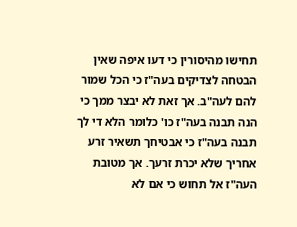תחישו מהיסורין כי דעו איפה שאין הבטחה לצדיקים בעה"ז כי הכל שמור להם לעה"ב. אך זאת לא יבצר ממך כי הנה תבנה בעה"ז כו' כלומר הלא די לך תבנה בעה"ז כי אבטיחך תשאיר זרע אחריך שלא יכרת זרעך. אך מטובת העה"ז אל תחוש כי אם לא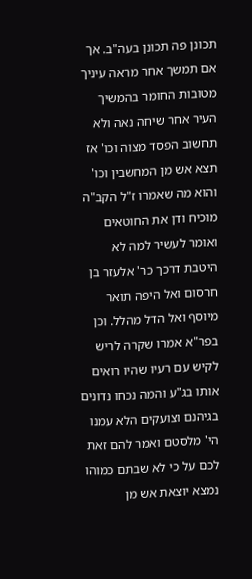תכונן פה תכונן בעה"ב. אך אם תמשך אחר מראה עיניך מטובות החומר בהמשיך העיר אחר שיחה נאה ולא תחשוב הפסד מצוה וכו' אז תצא אש מן המחשבין וכו' והוא מה שאמרו ז"ל הקב"ה מוכיח ודן את החוטאים ואומר לעשיר למה לא היטבת דרכך כר' אלעזר בן חרסום ואל היפה תואר מיוסף ואל הדל מהלל. וכן בפר"א אמרו שקרה לריש לקיש עם רעיו שהיו רואים אותו בג"ע והמה נכחו נדונים בגיהנם וצועקים הלא עמנו הי' מלסטם ואמר להם זאת לכם על כי לא שבתם כמוהו נמצא יוצאת אש מן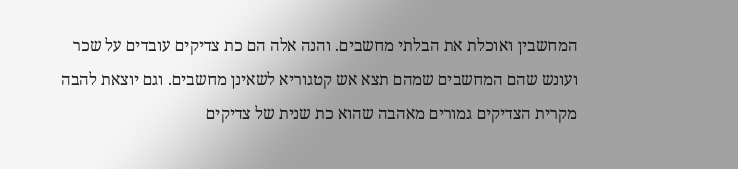המחשבין ואוכלת את הבלתי מחשבים. והנה אלה הם כת צדיקים עובדים על שכר ועונש שהם המחשבים שמהם תצא אש קטגוריא לשאינן מחשבים. וגם יוצאת להבה מקרית הצדיקים גמורים מאהבה שהוא כת שנית של צדיקים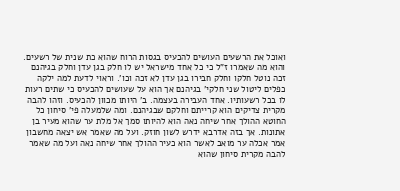ואוכל את הרשעים העושים להכעיס בגסות הרוח שהוא כת שנית של רשעים. והוא מה שאמרו ז"ל כי כל אחד מישראל יש לו חלק בגן עדן וחלק בגיהנם זכה נוטל חלקו וחלק חבירו בגן עדן לא זכה וכו'. וראוי לדעת למה ילקה כפלים ליטול שני חלקי' בגיהנם אך הוא על שעושים להכעיס כי שתים רעות לו בכל רשעותיו. אחד העבירה בעצמה. ב' היותו מכוון להכעיס. וזהו להבה מקרית צדיקים הוא קרייתם וחלקם שבגיהנם. ומה שלמעלה פי' סיחון כל החוטא ההולך אחר שיחה נאה הוא להיותו סמך אל מלת ער שהוא מעיר בן אתונות. אך בזה אדרבא ידרש לשון חוזק. ועל מה שאמר אש יצאה מחשבון אמר אכלה ער מואב לאשר הוא כעיר ההולך אחר שיחה נאה ועל מה שאמר להבה מקרית סיחון שהוא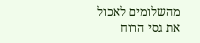מהשלומים לאכול את גסי הרוח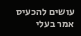עושים להכעיס אמר בעלי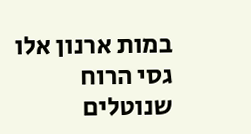במות ארנון אלו גסי הרוח שנוטלים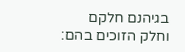בגיהנם חלקם וחלק הזוכים בהם: